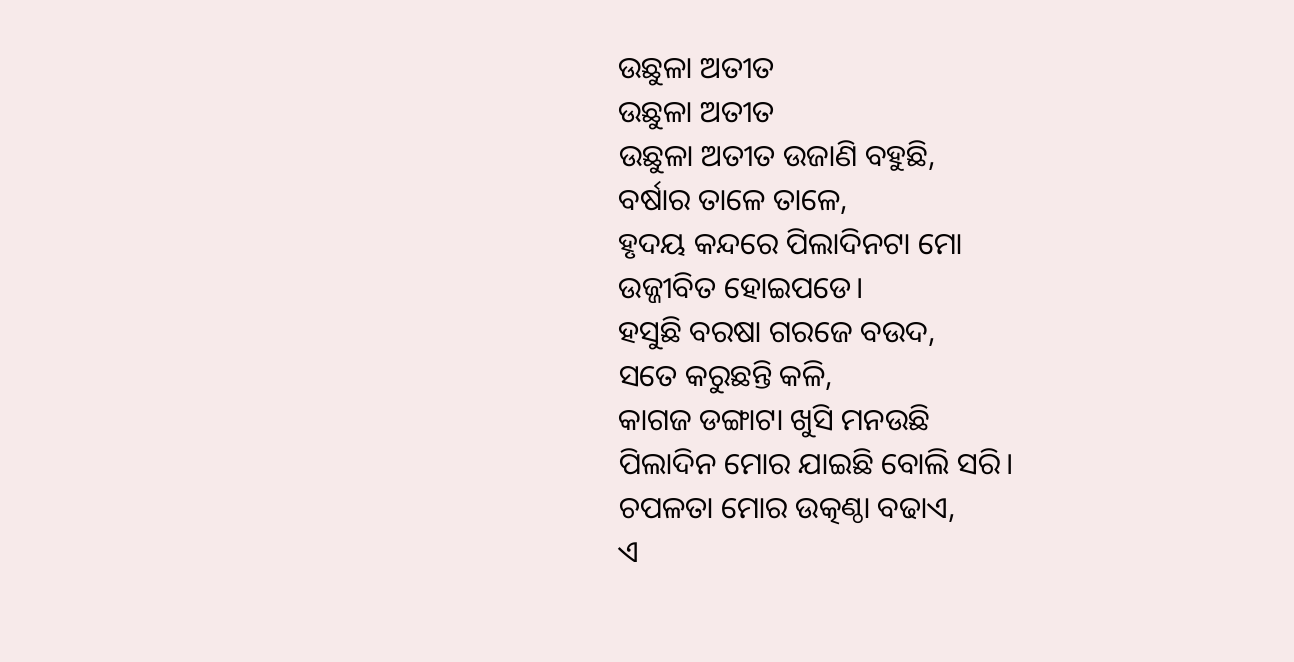ଉଛୁଳା ଅତୀତ
ଉଛୁଳା ଅତୀତ
ଉଛୁଳା ଅତୀତ ଉଜାଣି ବହୁଛି,
ବର୍ଷାର ତାଳେ ତାଳେ,
ହୃଦୟ କନ୍ଦରେ ପିଲାଦିନଟା ମୋ
ଉଜ୍ଜୀବିତ ହୋଇପଡେ।
ହସୁଛି ବରଷା ଗରଜେ ବଉଦ,
ସତେ କରୁଛନ୍ତି କଳି,
କାଗଜ ଡଙ୍ଗାଟା ଖୁସି ମନଉଛି
ପିଲାଦିନ ମୋର ଯାଇଛି ବୋଲି ସରି।
ଚପଳତା ମୋର ଉତ୍କଣ୍ଠା ବଢାଏ,
ଏ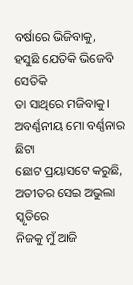ବର୍ଷାରେ ଭିଜିବାକୁ,
ହସୁଛି ଯେତିକି ଭିଜେବି ସେତିକି
ତା ସାଥିରେ ମଜିବାକୁ।
ଅବର୍ଣ୍ଣନୀୟ ମୋ ବର୍ଣ୍ଣନାର ଛିଟା
ଛୋଟ ପ୍ରୟାସଟେ କରୁଛି,
ଅତୀତର ସେଇ ଅଭୁଲା ସ୍କୃତିରେ
ନିଜକୁ ମୁଁ ଆଜି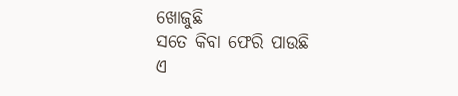ଖୋଜୁଛି
ସତେ କିବା ଫେରି ପାଉଛି
ଏ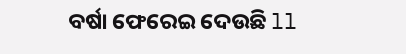ବର୍ଷା ଫେରେଇ ଦେଉଛି ll